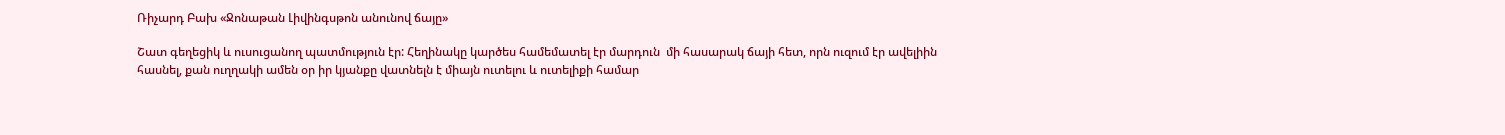Ռիչարդ Բախ «Ջոնաթան Լիվինգսթոն անունով ճայը»

Շատ գեղեցիկ և ուսուցանող պատմություն էր: Հեղինակը կարծես համեմատել էր մարդուն  մի հասարակ ճայի հետ, որն ուզում էր ավելիին հասնել, քան ուղղակի ամեն օր իր կյանքը վատնելն է միայն ուտելու և ուտելիքի համար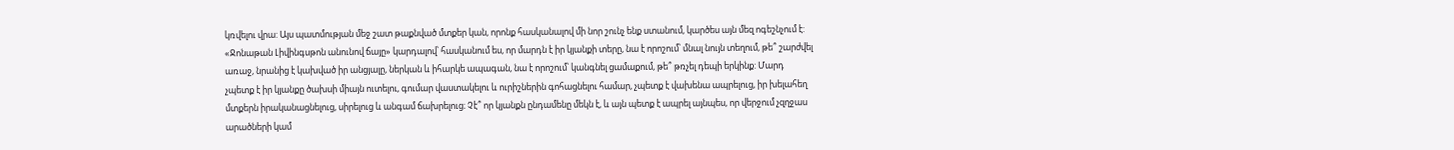կռվելու վրա: Այս պատմության մեջ շատ թաքնված մտքեր կան, որոնք հասկանալով մի նոր շունչ ենք ստանում, կարծես այն մեզ ոգեշնչում է: «Ջոնաթան Լիվինգսթոն անունով ճայը» կարդալով՝ հասկանում ես, որ մարդն է իր կյանքի տերը, նա է որոշում՝ մնալ նույն տեղում, թե՞ շարժվել առաջ, նրանից է կախված իր անցյալը, ներկան և իհարկե ապագան, նա է որոշում՝ կանգնել ցամաքում, թե՞ թռչել դեպի երկինք: Մարդ չպետք է իր կյանքը ծախսի միայն ուտելու, գումար վաստակելու և ուրիշներին գոհացնելու համար, չպետք է վախենա ապրելուց, իր խելահեղ մտքերն իրականացնելուց, սիրելուց և անգամ ճախրելուց։ Չէ՞ որ կյանքն ընդամենը մեկն է, և այն պետք է ապրել այնպես, որ վերջում չզղջաս արածների կամ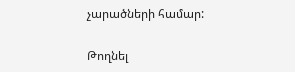չարածների համար:

Թողնել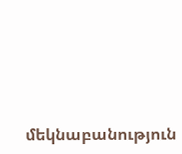մեկնաբանություն